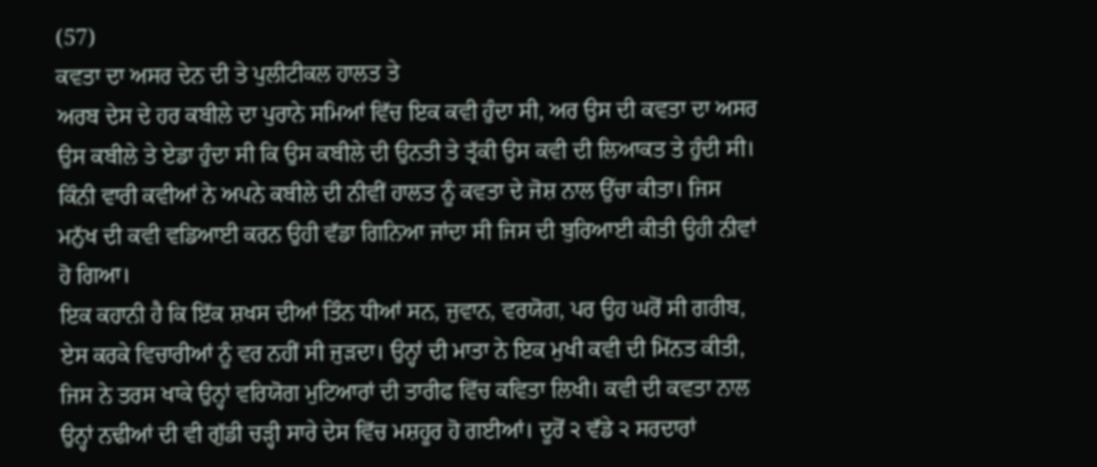(57)
ਕਵਤਾ ਦਾ ਅਸਰ ਦੇਨ ਦੀ ਤੇ ਪੁਲੀਟੀਕਲ ਹਾਲਤ ਤੇ
ਅਰਬ ਦੇਸ ਦੇ ਹਰ ਕਬੀਲੇ ਦਾ ਪੁਰਾਨੇ ਸਮਿਆਂ ਵਿੱਚ ਇਕ ਕਵੀ ਹੁੰਦਾ ਸੀ, ਅਰ ਉਸ ਦੀ ਕਵਤਾ ਦਾ ਅਸਰ ਉਸ ਕਬੀਲੇ ਤੇ ਏਡਾ ਹੁੰਦਾ ਸੀ ਕਿ ਉਸ ਕਬੀਲੇ ਦੀ ਉਨਤੀ ਤੇ ਤ੍ਰੱਕੀ ਉਸ ਕਵੀ ਦੀ ਲਿਆਕਤ ਤੇ ਹੁੰਦੀ ਸੀ। ਕਿੰਨੀ ਵਾਰੀ ਕਵੀਆਂ ਨੇ ਅਪਨੇ ਕਬੀਲੇ ਦੀ ਨੀਵੀਂ ਹਾਲਤ ਨੂੰ ਕਵਤਾ ਦੇ ਜੋਸ਼ ਨਾਲ ਉੱਚਾ ਕੀਤਾ। ਜਿਸ ਮਨੁੱਖ ਦੀ ਕਵੀ ਵਡਿਆਈ ਕਰਨ ਉਹੀ ਵੱਡਾ ਗਿਨਿਆ ਜਾਂਦਾ ਸੀ ਜਿਸ ਦੀ ਬੁਰਿਆਈ ਕੀਤੀ ਉਹੀ ਨੀਵਾਂ ਹੋ ਗਿਆ।
ਇਕ ਕਹਾਨੀ ਹੈ ਕਿ ਇੱਕ ਸ਼ਖਸ ਦੀਆਂ ਤਿੰਨ ਧੀਆਂ ਸਨ, ਜੁਵਾਨ, ਵਰਯੋਗ, ਪਰ ਉਹ ਘਰੋਂ ਸੀ ਗਰੀਬ, ਏਸ ਕਰਕੇ ਵਿਚਾਰੀਆਂ ਨੂੰ ਵਰ ਨਹੀਂ ਸੀ ਜੁੜਦਾ। ਉਨ੍ਹਾਂ ਦੀ ਮਾਤਾ ਨੇ ਇਕ ਮੁਖੀ ਕਵੀ ਦੀ ਮਿੱਨਤ ਕੀਤੀ, ਜਿਸ ਨੇ ਤਰਸ ਖਾਕੇ ਉਨ੍ਹਾਂ ਵਰਿਯੋਗ ਮੁਟਿਆਰਾਂ ਦੀ ਤਾਰੀਫ ਵਿੱਚ ਕਵਿਤਾ ਲਿਖੀ। ਕਵੀ ਦੀ ਕਵਤਾ ਨਾਲ ਉਨ੍ਹਾਂ ਨਢੀਆਂ ਦੀ ਵੀ ਗੁੱਡੀ ਚੜ੍ਹੀ ਸਾਰੇ ਦੇਸ ਵਿੱਚ ਮਸ਼ਹੂਰ ਹੋ ਗਈਆਂ। ਦੂਰੋਂ ੨ ਵੱਡੇ ੨ ਸਰਦਾਰਾਂ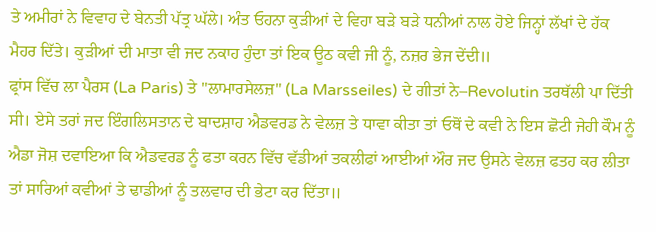ਤੇ ਅਮੀਰਾਂ ਨੇ ਵਿਵਾਹ ਦੇ ਬੇਨਤੀ ਪੱਤ੍ਰ ਘੱਲੇ। ਅੰਤ ਓਹਨਾ ਕੁੜੀਆਂ ਦੇ ਵਿਹਾ ਬੜੇ ਬੜੇ ਧਨੀਆਂ ਨਾਲ ਹੋਏ ਜਿਨ੍ਹਾਂ ਲੱਖਾਂ ਦੇ ਹੱਕ ਮੈਹਰ ਦਿੱਤੇ। ਕੁੜੀਆਂ ਦੀ ਮਾਤਾ ਵੀ ਜਦ ਨਕਾਹ ਹੁੰਦਾ ਤਾਂ ਇਕ ਊਠ ਕਵੀ ਜੀ ਨੂੰ, ਨਜ਼ਰ ਭੇਜ ਦੇਂਦੀ॥
ਫ੍ਰਾਂਸ ਵਿੱਚ ਲਾ ਪੈਰਸ (La Paris) ਤੇ "ਲਾਮਾਰਸੇਲਜ਼" (La Marsseiles) ਦੇ ਗੀਤਾਂ ਨੇ–Revolutin ਤਰਥੱਲੀ ਪਾ ਦਿੱਤੀ ਸੀ। ਏਸੇ ਤਰਾਂ ਜਦ ਇੰਗਲਿਸਤਾਨ ਦੇ ਬਾਦਸ਼ਾਹ ਐਡਵਰਡ ਨੇ ਵੇਲਜ਼ ਤੇ ਧਾਵਾ ਕੀਤਾ ਤਾਂ ਓਥੋਂ ਦੇ ਕਵੀ ਨੇ ਇਸ ਛੋਟੀ ਜੇਹੀ ਕੌਮ ਨੂੰ ਐਡਾ ਜੋਸ਼ ਦਵਾਇਆ ਕਿ ਐਡਵਰਡ ਨੂੰ ਫਤਾ ਕਰਨ ਵਿੱਚ ਵੱਡੀਆਂ ਤਕਲੀਫਾਂ ਆਈਆਂ ਔਰ ਜਦ ਉਸਨੇ ਵੇਲਜ਼ ਫਤਹ ਕਰ ਲੀਤਾ ਤਾਂ ਸਾਰਿਆਂ ਕਵੀਆਂ ਤੇ ਢਾਡੀਆਂ ਨੂੰ ਤਲਵਾਰ ਦੀ ਭੇਟਾ ਕਰ ਦਿੱਤਾ॥